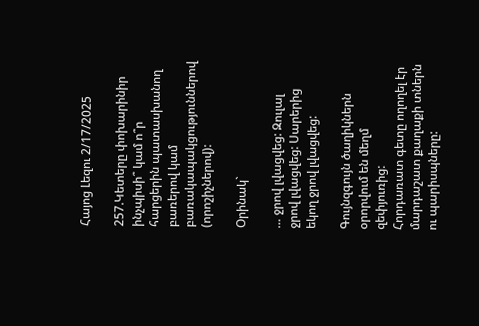Հայոց Լեզու 2/17/2025

257.Կետերը փոխարինիր ինչպիսի՞ կամ ո՞ր հարցերին պատասխանող բառերով կամ բառակապակցություններով (որոշիչներով):

Օրինակ`

… ջրով լվացվեց: Զուլալ  ջրով լվացվեց: Սարերից եկող ջրով լվացվեց:

Գույնզգույն ծաղիկներն օրորվում են մեղմ զեփյուռից:
Հորդառատ գետը ողողել էր մարդաշատ քաղաքի տներն ու պարիսպները: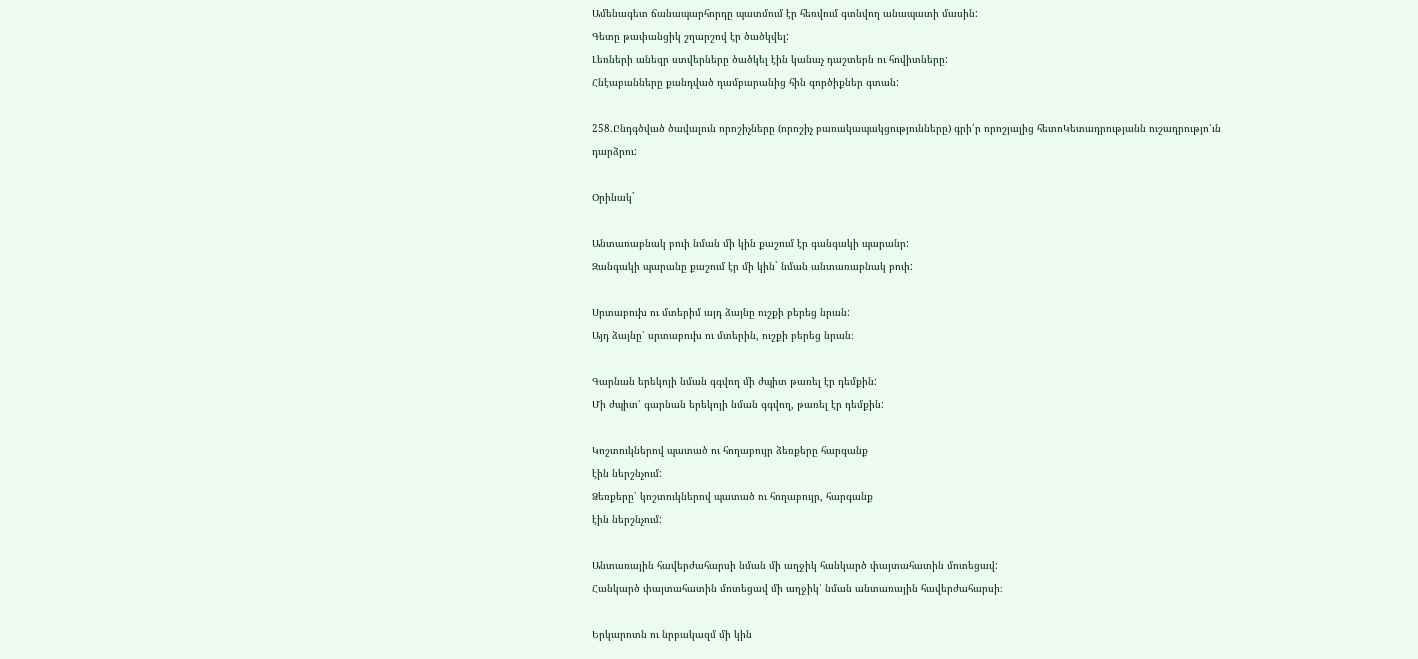Ամենագետ ճանապարհորդը պատմում էր հեռվում գտնվող անապատի մասին:
Գետը թափանցիկ շղարշով էր ծածկվել:
Լեռների անեզր ստվերները ծածկել էին կանաչ դաշտերն ու հովիտները:
Հնէաբանները քանդված դամբարանից հին գործիքներ գտան:

258.Ընդգծված ծավալուն որոշիչները (որոշիչ բառակապակցությունները) գրի՛ր որոշյալից հետոԿետադրությանն ուշադրությո՛ւն դարձրու:

Օրինակ`

Անտառաբնակ բուի նման մի կին քաշում էր գանգակի պարանր:
Զանգակի պարանը քաշում էր մի կին` նման անտառաբնակ բուի:

Սրտաբուխ ու մտերիմ այդ ձայնը ուշքի բերեց նրան:
Այդ ձայնը՝ սրտաբուխ ու մտերին, ուշքի բերեց նրան։

Գարնան երեկոյի նման գգվող մի ժպիտ թառել էր դեմքին:
Մի ժպիտ՝ գարնան երեկոյի նման գգվող, թառել էր դեմքին:

Կոշտուկներով պատած ու հողաբույր ձեռքերը հարգանք
էին ներշնչում:
Ձեռքերը՝ կոշտուկներով պատած ու հողաբույր, հարգանք
էին ներշնչում:

Անտառային հավերժահարսի նման մի աղջիկ հանկարծ փայտահատին մոտեցավ:
Հանկարծ փայտահատին մոտեցավ մի աղջիկ՝ նման անտառային հավերժահարսի։

Երկարոտն ու նրբակազմ մի կին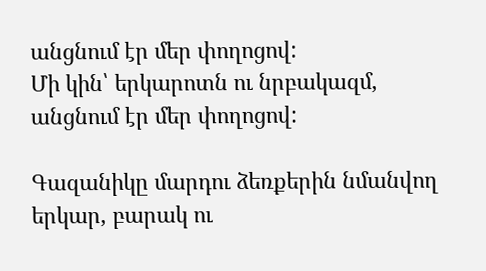անցնում էր մեր փողոցով:
Մի կին՝ երկարոտն ու նրբակազմ, անցնում էր մեր փողոցով:

Գազանիկը մարդու ձեռքերին նմանվող երկար, բարակ ու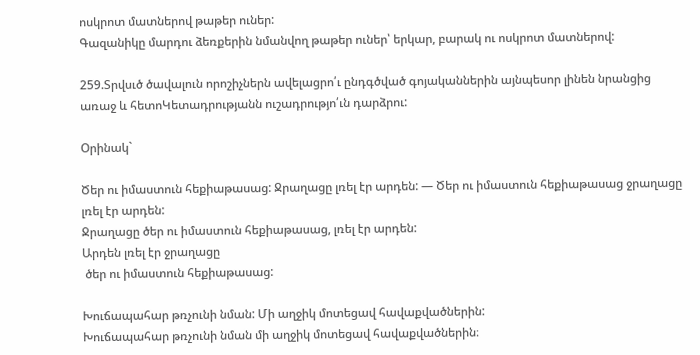ոսկրոտ մատներով թաթեր ուներ:
Գազանիկը մարդու ձեռքերին նմանվող թաթեր ուներ՝ երկար, բարակ ու ոսկրոտ մատներով:

259.Տրվսւծ ծավալուն որոշիչներն ավելացրո՛ւ ընդգծված գոյականներին այնպեսոր լինեն նրանցից առաջ և հետոԿետադրությանն ուշադրությո՛ւն դարձրու:

Օրինակ`

Ծեր ու իմաստուն հեքիաթասաց: Ջրաղացը լռել էր արդեն: — Ծեր ու իմաստուն հեքիաթասաց ջրաղացը լռել էր արդեն:
Ջրաղացը ծեր ու իմաստուն հեքիաթասաց, լռել էր արդեն:
Արդեն լռել էր ջրաղացը
 ծեր ու իմաստուն հեքիաթասաց:

Խուճապահար թռչունի նման: Մի աղջիկ մոտեցավ հավաքվածներին:
Խուճապահար թռչունի նման մի աղջիկ մոտեցավ հավաքվածներին։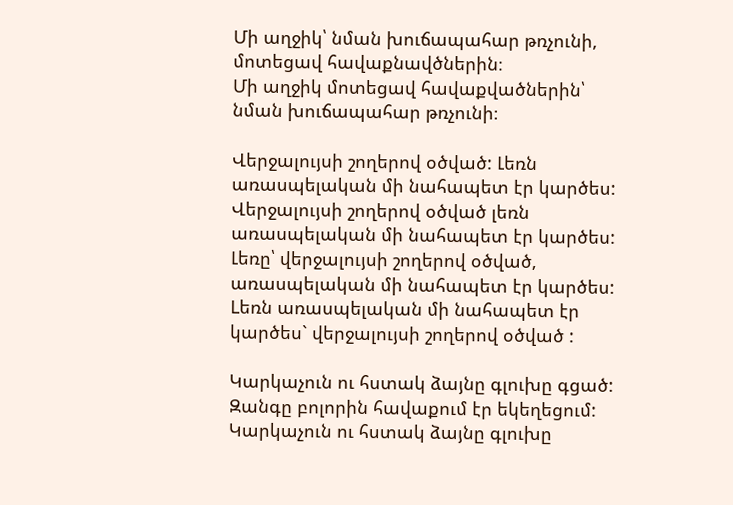Մի աղջիկ՝ նման խուճապահար թռչունի, մոտեցավ հավաքնավծներին։
Մի աղջիկ մոտեցավ հավաքվածներին՝ նման խուճապահար թռչունի։

Վերջալույսի շողերով օծված: Լեռն առասպելական մի նահապետ էր կարծես:
Վերջալույսի շողերով օծված լեռն առասպելական մի նահապետ էր կարծես:
Լեռը՝ վերջալույսի շողերով օծված, առասպելական մի նահապետ էր կարծես:
Lեռն առասպելական մի նահապետ էր կարծես` վերջալույսի շողերով օծված :

Կարկաչուն ու հստակ ձայնը գլուխը գցած: Զանգը բոլորին հավաքում էր եկեղեցում:
Կարկաչուն ու հստակ ձայնը գլուխը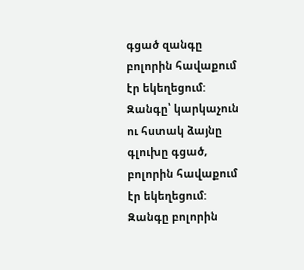գցած զանգը բոլորին հավաքում էր եկեղեցում:
Զանգը՝ կարկաչուն ու հստակ ձայնը գլուխը գցած, բոլորին հավաքում էր եկեղեցում:
Զանգը բոլորին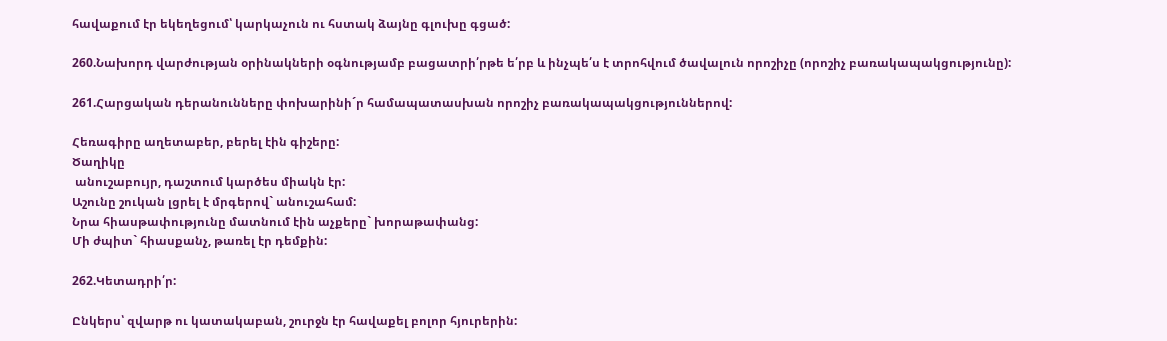հավաքում էր եկեղեցում՝ կարկաչուն ու հստակ ձայնը գլուխը գցած:

260.Նախորդ վարժության օրինակների օգնությամբ բացատրի՛րթե ե՛րբ և ինչպե՛ս է տրոհվում ծավալուն որոշիչը (որոշիչ բառակապակցությունը):

261.Հարցական դերանունները փոխարինի´ր համապատասխան որոշիչ բառակապակցություններով:

Հեռագիրը աղետաբեր, բերել էին գիշերը:
Ծաղիկը
 անուշաբույր, դաշտում կարծես միակն էր:
Աշունը շուկան լցրել է մրգերով` անուշահամ:
Նրա հիասթափությունը մատնում էին աչքերը` խորաթափանց:
Մի ժպիտ` հիասքանչ, թառել էր դեմքին:

262.Կետադրի՛ր:

Ընկերս՝ զվարթ ու կատակաբան, շուրջն էր հավաքել բոլոր հյուրերին: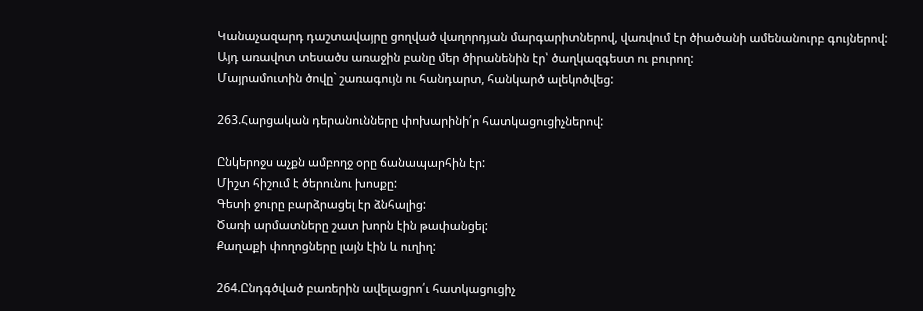Կանաչազարդ դաշտավայրը ցողված վաղորդյան մարգարիտներով, վառվում էր ծիածանի ամենանուրբ գույներով:
Այդ առավոտ տեսածս առաջին բանը մեր ծիրանենին էր՝ ծաղկազգեստ ու բուրող:
Մայրամուտին ծովը` շառագույն ու հանդարտ, հանկարծ ալեկոծվեց:

263.Հարցական դերանունները փոխարինի՛ր հատկացուցիչներով:

Ընկերոջս աչքն ամբողջ օրը ճանապարհին էր:
Միշտ հիշում է ծերունու խոսքը:
Գետի ջուրը բարձրացել էր ձնհալից:
Ծառի արմատները շատ խորն էին թափանցել:
Քաղաքի փողոցները լայն էին և ուղիղ:

264.Ընդգծված բառերին ավելացրո՛ւ հատկացուցիչ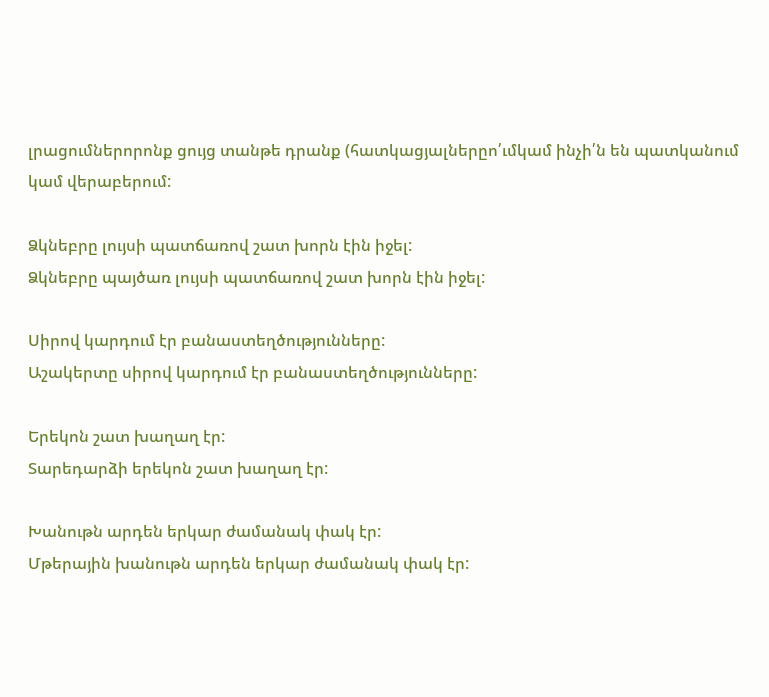լրացումներորոնք ցույց տանթե դրանք (հատկացյալներըո՛ւմկամ ինչի՛ն են պատկանում կամ վերաբերում:

Ձկնեբրը լույսի պատճառով շատ խորն էին իջել:
Ձկնեբրը պայծառ լույսի պատճառով շատ խորն էին իջել:

Սիրով կարդում էր բանաստեղծությունները:
Աշակերտը սիրով կարդում էր բանաստեղծությունները:

Երեկոն շատ խաղաղ էր:
Տարեդարձի երեկոն շատ խաղաղ էր:

Խանութն արդեն երկար ժամանակ փակ էր:
Մթերային խանութն արդեն երկար ժամանակ փակ էր: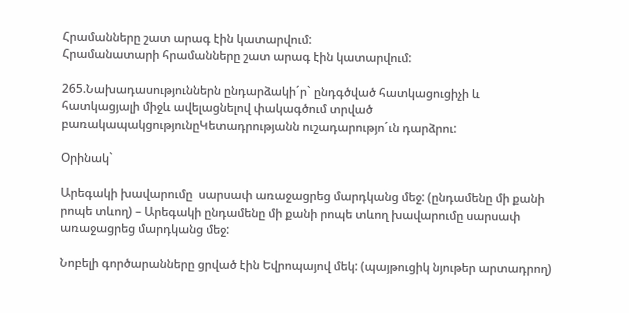Հրամանները շատ արագ էին կատարվում:
Հրամանատարի հրամանները շատ արագ էին կատարվում:

265.Նախադասություններն ընդարձակի´ր` ընդգծված հատկացուցիչի և հատկացյալի միջև ավելացնելով փակագծում տրված բառակապակցությունըԿետադրությանն ուշադարությո´ւն դարձրու:

Օրինակ`

Արեգակի խավարումը  սարսափ առաջացրեց մարդկանց մեջ: (ընդամենը մի քանի րոպե տևող) – Արեգակի ընդամենը մի քանի րոպե տևող խավարումը սարսափ առաջացրեց մարդկանց մեջ:

Նոբելի գործարանները ցրված էին Եվրոպայով մեկ: (պայթուցիկ նյութեր արտադրող)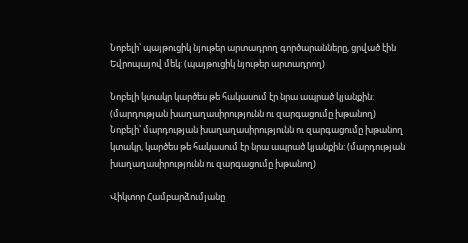Նոբելի՝ պայթուցիկ նյութեր արտադրող գործարանները, ցրված էին Եվրոպայով մեկ: (պայթուցիկ նյութեր արտադրող)

Նոբելի կտակր կարծես թե հակասում էր նրա ապրած կյանքին: (մարդության խաղաղասիրությունն ու զարգացումը խթանող)
Նոբելի՝ մարդության խաղաղասիրությունն ու զարգացումը խթանող կտակր, կարծես թե հակասում էր նրա ապրած կյանքին: (մարդության խաղաղասիրությունն ու զարգացումը խթանող)

Վիկտոր Համբարձումյանը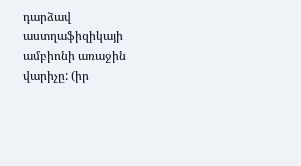դարձավ աստղաֆիզիկայի ամբիոնի առաջին վարիչը: (իր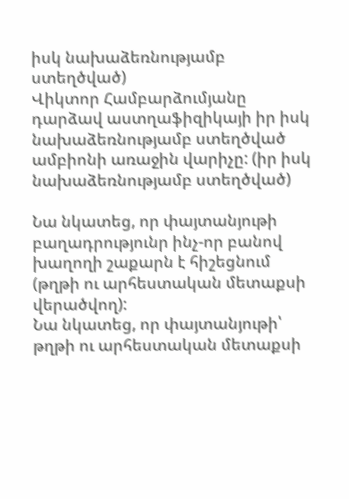իսկ նախաձեռնությամբ ստեղծված)
Վիկտոր Համբարձումյանը դարձավ աստղաֆիզիկայի իր իսկ նախաձեռնությամբ ստեղծված ամբիոնի առաջին վարիչը: (իր իսկ նախաձեռնությամբ ստեղծված)

Նա նկատեց, որ փայտանյութի բաղադրությունր ինչ-որ բանով խաղողի շաքարն է հիշեցնում (թղթի ու արհեստական մետաքսի վերածվող):
Նա նկատեց, որ փայտանյութի՝ թղթի ու արհեստական մետաքսի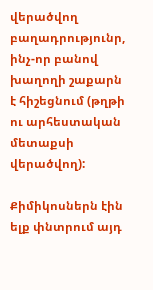վերածվող բաղադրությունր, ինչ-որ բանով խաղողի շաքարն է հիշեցնում (թղթի ու արհեստական մետաքսի վերածվող):

Քիմիկոսներն էին ելք փնտրում այդ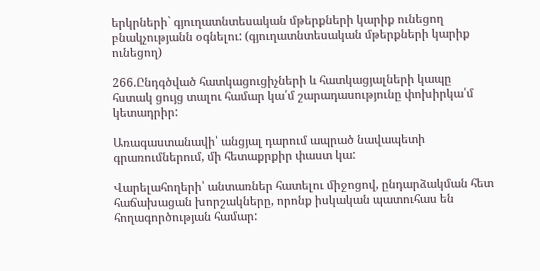երկրների` գյուղատնտեսական մթերքների կարիք ունեցող բնակչությանն օգնելու: (գյուղատնտեսական մթերքների կարիք ունեցող)

266.Ընդգծված հատկացուցիչների և հատկացյալների կապը հստակ ցույց տալու համար կա՛մ շարադասությունը փոխիրկա՛մ կետադրիր:

Առագաստանավի՝ անցյալ դարում ապրած նավապետի գրառումներում, մի հետաքրքիր փաստ կա:

Վարելահողերի՝ անտառներ հատելու միջոցով, ընդարձակման հետ հաճախացան խորշակները, որոնք իսկական պատուհաս են հողագործության համար: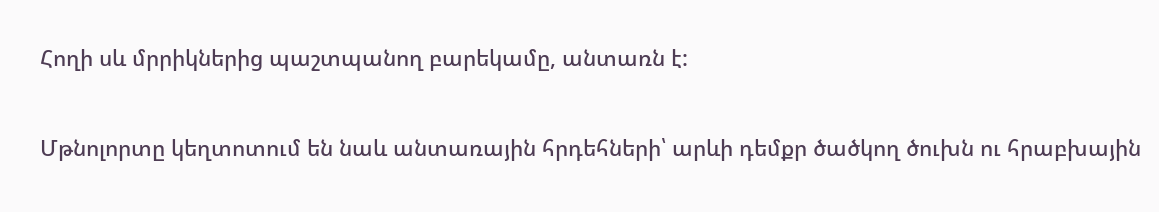Հողի սև մրրիկներից պաշտպանող բարեկամը, անտառն է:

Մթնոլորտը կեղտոտում են նաև անտառային հրդեհների՝ արևի դեմքր ծածկող ծուխն ու հրաբխային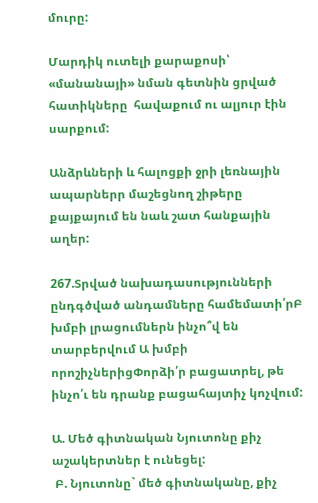մուրը:

Մարդիկ ուտելի քարաքոսի՝ «մանանայի» նման գետնին ցրված  հատիկները  հավաքում ու ալյուր էին սարքում:

Անձրևների և հալոցքի ջրի լեռնային ապարներր մաշեցնող շիթերը քայքայում են նաև շատ հանքային աղեր:

267.Տրված նախադասությունների ընդգծված անդամները համեմատի՛րԲ խմբի լրացումներն ինչո՞վ են տարբերվում Ա խմբի որոշիչներիցՓորձի՛ր բացատրել, թե ինչո՛ւ են դրանք բացահայտիչ կոչվում:

Ա. Մեծ գիտնական Նյուտոնը քիչ աշակերտներ է ունեցել:
 Բ. Նյուտոնը` մեծ գիտնականը, քիչ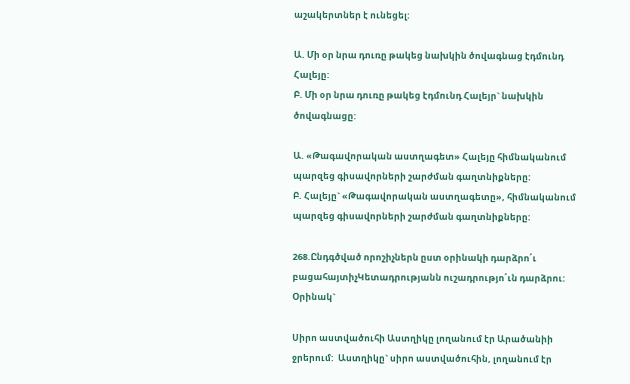աշակերտներ է ունեցել:

Ա. Մի օր նրա դուռը թակեց նախկին ծովագնաց էդմունդ Հալեյը:
Բ. Մի օր նրա դուռը թակեց էդմունդ Հալեյր` նախկին ծովագնացը:

Ա. «Թագավորական աստղագետ» Հալեյը հիմնականում պարզեց գիսավորների շարժման գաղտնիքները:
Բ. Հալեյը` «Թագավորական աստղագետը», հիմնականում պարզեց գիսավորների շարժման գաղտնիքները:

268.Ընդգծված որոշիչներն ըստ օրինակի դարձրո՛ւ բացահայտիչԿետադրությանն ուշադրությո՛ւն դարձրու:
Օրինակ`

Սիրո աստվածուհի Աստղիկը լողանում էր Արածանիի ջրերում:  Աստղիկը` սիրո աստվածուհին, լողանում էր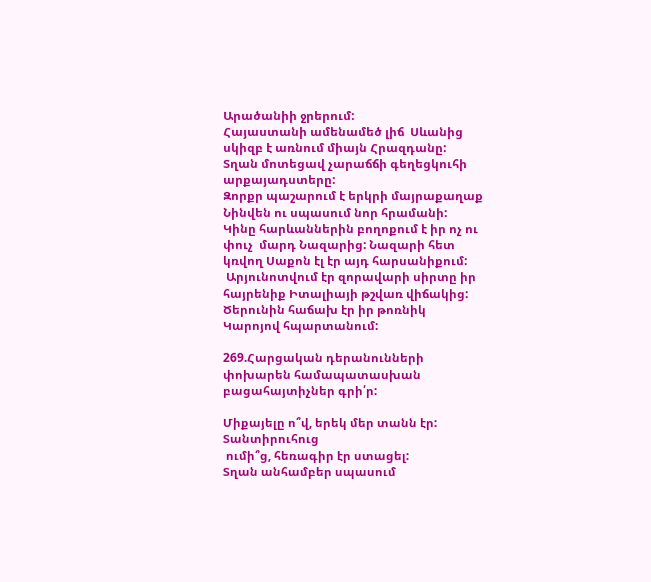Արածանիի ջրերում:
Հայաստանի ամենամեծ լիճ  Սևանից սկիզբ է առնում միայն Հրազդանը:
Տղան մոտեցավ չարաճճի գեղեցկուհի  արքայադստերը:
Զորքր պաշարում է երկրի մայրաքաղաք Նինվեն ու սպասում նոր հրամանի:
Կինը հարևաններին բողոքում է իր ոչ ու փուչ  մարդ Նազարից: Նազարի հետ կռվող Սաքոն էլ էր այդ հարսանիքում:
 Արյունոտվում էր զորավարի սիրտը իր հայրենիք Իտալիայի թշվառ վիճակից:
Ծերունին հաճախ էր իր թոռնիկ Կարոյով հպարտանում:

269.Հարցական դերանունների փոխարեն համապատասխան բացահայտիչներ գրի՛ր:

Միքայելը ո՞վ, երեկ մեր տանն էր:
Տանտիրուհուց
 ումի՞ց, հեռագիր էր ստացել:
Տղան անհամբեր սպասում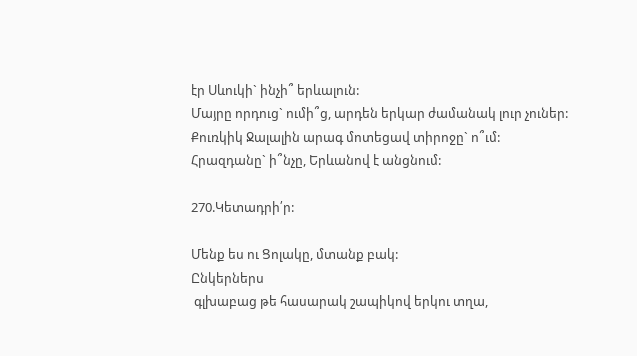էր Սևուկի` ինչի՞ երևալուն:
Մայրը որդուց` ումի՞ց, արդեն երկար ժամանակ լուր չուներ:
Քուռկիկ Ջալալին արագ մոտեցավ տիրոջը` ո՞ւմ:
Հրազդանը` ի՞նչը, Երևանով է անցնում:

270.Կետադրի՛ր:

Մենք ես ու Ցոլակը, մտանք բակ:
Ընկերներս
 գլխաբաց թե հասարակ շապիկով երկու տղա,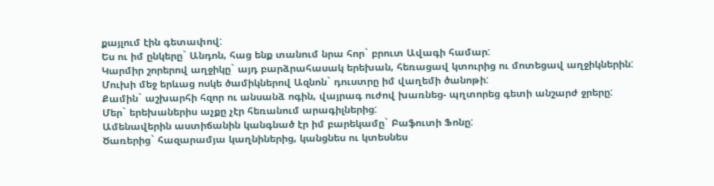քայլում էին գետափով:
Ես ու իմ ընկերը` Անդոն, հաց ենք տանում նրա հոր` բրուտ Ավագի համար:
Կարմիր շորերով աղջիկը` այդ բարձրահասակ երեխան, հեռացավ կտուրից ու մոտեցավ աղջիկներին:
Մուխի մեջ երևաց ոսկե ծամիկներով Ազնոն` դուստրը իմ վաղեմի ծանոթի:
Քամին` աշխարհի հզոր ու անսանձ ոգին, վայրագ ուժով խառնեց- պղտորեց գետի անշարժ ջրերը:
Մեր` երեխաներիս աչքը չէր հեռանում արագիլներից:
Ամենավերին աստիճանին կանգնած էր իմ բարեկամը` Բաֆուտի Ֆոնը:
Ծառերից` հազարամյա կաղնիներից, կանցնես ու կտեսնես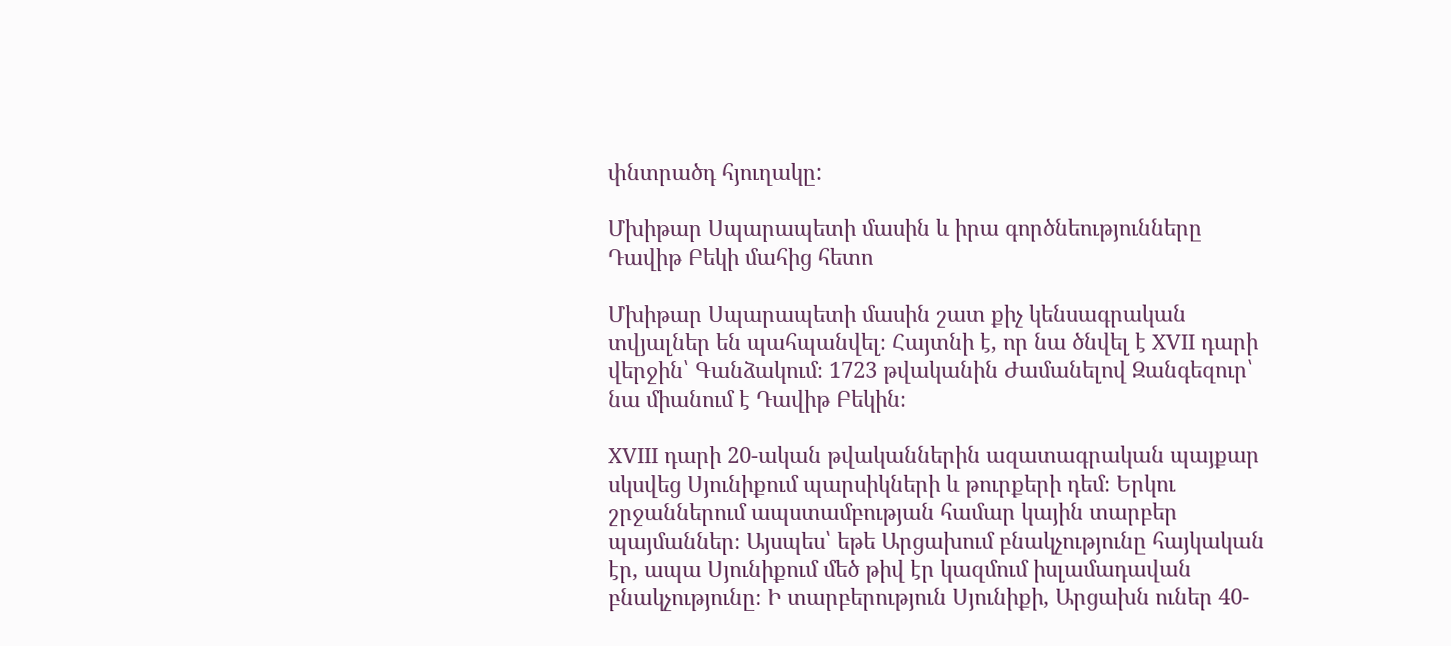փնտրածդ հյուղակը:

Մխիթար Սպարապետի մասին և իրա գործնեությունները Դավիթ Բեկի մահից հետո

Մխիթար Սպարապետի մասին շատ քիչ կենսագրական տվյալներ են պահպանվել։ Հայտնի է, որ նա ծնվել է XVII դարի վերջին՝ Գանձակում։ 1723 թվականին Ժամանելով Զանգեզուր՝ նա միանում է Դավիթ Բեկին։

XVIII դարի 20-ական թվականներին ազատագրական պայքար սկսվեց Սյունիքում պարսիկների և թուրքերի դեմ։ Երկու շրջաններում ապստամբության համար կային տարբեր պայմաններ։ Այսպես՝ եթե Արցախում բնակչությունը հայկական էր, ապա Սյունիքում մեծ թիվ էր կազմում իսլամադավան բնակչությունը։ Ի տարբերություն Սյունիքի, Արցախն ուներ 40-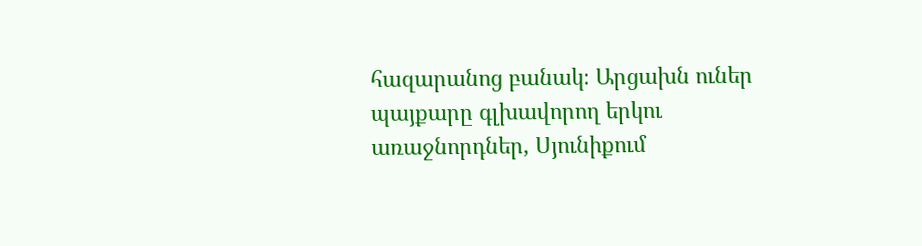հազարանոց բանակ։ Արցախն ուներ պայքարը գլխավորող երկու առաջնորդներ, Սյունիքում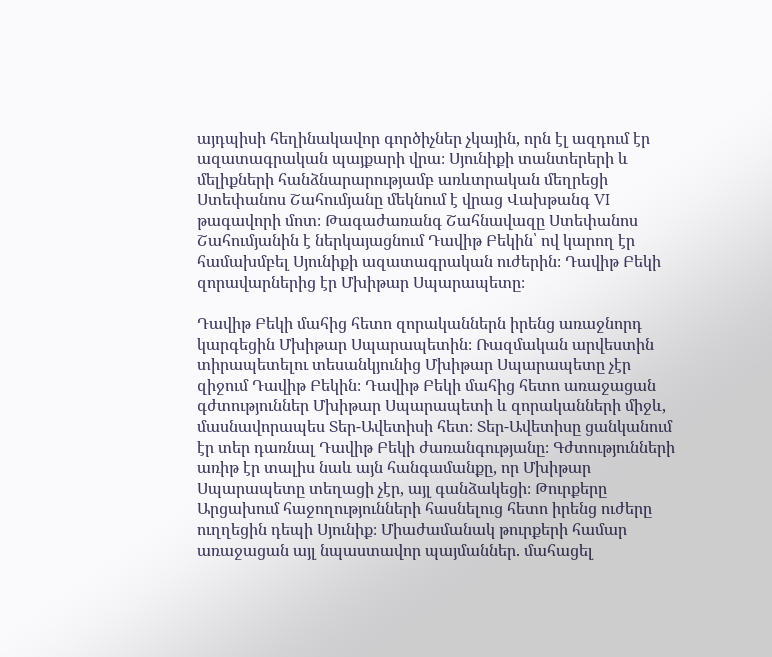այդպիսի հեղինակավոր գործիչներ չկային, որն էլ ազդում էր ազատագրական պայքարի վրա։ Սյունիքի տանտերերի և մելիքների հանձնարարությամբ առևտրական մեղրեցի Ստեփանոս Շահումյանը մեկնում է վրաց Վախթանգ VI թագավորի մոտ։ Թագաժառանգ Շահնավազը Ստեփանոս Շահումյանին է ներկայացնում Դավիթ Բեկին՝ ով կարող էր համախմբել Սյունիքի ազատագրական ուժերին։ Դավիթ Բեկի զորավարներից էր Մխիթար Սպարապետը։

Դավիթ Բեկի մահից հետո զորականներն իրենց առաջնորդ կարգեցին Մխիթար Սպարապետին։ Ռազմական արվեստին տիրապետելու տեսանկյունից Մխիթար Սպարապետը չէր զիջում Դավիթ Բեկին։ Դավիթ Բեկի մահից հետո առաջացան գժտություններ Մխիթար Սպարապետի և զորականների միջև, մասնավորապես Տեր-Ավետիսի հետ։ Տեր-Ավետիսը ցանկանում էր տեր դառնալ Դավիթ Բեկի ժառանգությանը։ Գժտությունների առիթ էր տալիս նաև այն հանգամանքը, որ Մխիթար Սպարապետը տեղացի չէր, այլ գանձակեցի։ Թուրքերը Արցախում հաջողությունների հասնելուց հետո իրենց ուժերը ուղղեցին դեպի Սյունիք։ Միաժամանակ թուրքերի համար առաջացան այլ նպաստավոր պայմաններ. մահացել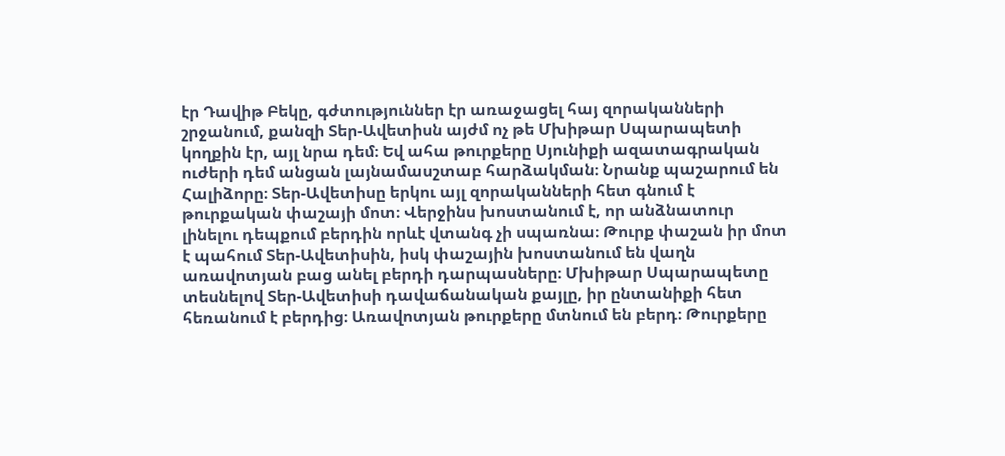էր Դավիթ Բեկը, գժտություններ էր առաջացել հայ զորականների շրջանում, քանզի Տեր-Ավետիսն այժմ ոչ թե Մխիթար Սպարապետի կողքին էր, այլ նրա դեմ։ Եվ ահա թուրքերը Սյունիքի ազատագրական ուժերի դեմ անցան լայնամասշտաբ հարձակման։ Նրանք պաշարում են Հալիձորը։ Տեր-Ավետիսը երկու այլ զորականների հետ գնում է թուրքական փաշայի մոտ։ Վերջինս խոստանում է, որ անձնատուր լինելու դեպքում բերդին որևէ վտանգ չի սպառնա։ Թուրք փաշան իր մոտ է պահում Տեր-Ավետիսին, իսկ փաշային խոստանում են վաղն առավոտյան բաց անել բերդի դարպասները։ Մխիթար Սպարապետը տեսնելով Տեր-Ավետիսի դավաճանական քայլը, իր ընտանիքի հետ հեռանում է բերդից։ Առավոտյան թուրքերը մտնում են բերդ։ Թուրքերը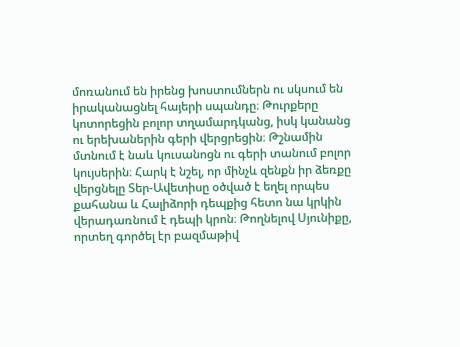մոռանում են իրենց խոստումներն ու սկսում են իրականացնել հայերի սպանդը։ Թուրքերը կոտորեցին բոլոր տղամարդկանց, իսկ կանանց ու երեխաներին գերի վերցրեցին։ Թշնամին մտնում է նաև կուսանոցն ու գերի տանում բոլոր կույսերին։ Հարկ է նշել, որ մինչև զենքն իր ձեռքը վերցնելը Տեր-Ավետիսը օծված է եղել որպես քահանա և Հալիձորի դեպքից հետո նա կրկին վերադառնում է դեպի կրոն։ Թողնելով Սյունիքը, որտեղ գործել էր բազմաթիվ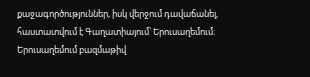քաջագործություններ, իսկ վերջում դավաճանել, հաստատվում է Գաղատիայում՝ Երուսաղեմում։ Երուսաղեմում բազմաթիվ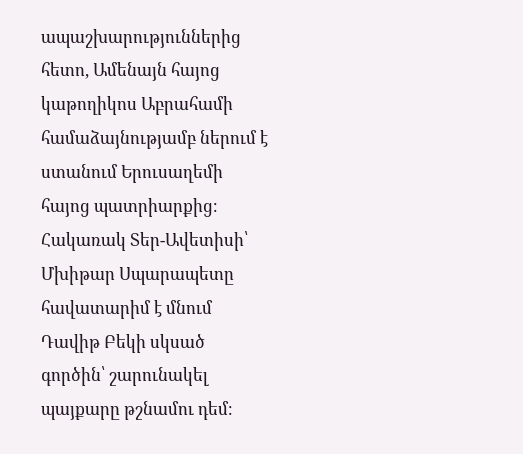ապաշխարություններից հետո, Ամենայն հայոց կաթողիկոս Աբրահամի համաձայնությամբ ներում է ստանում Երուսաղեմի հայոց պատրիարքից։ Հակառակ Տեր-Ավետիսի՝ Մխիթար Սպարապետը հավատարիմ է մնում Դավիթ Բեկի սկսած գործին՝ շարունակել պայքարը թշնամու դեմ։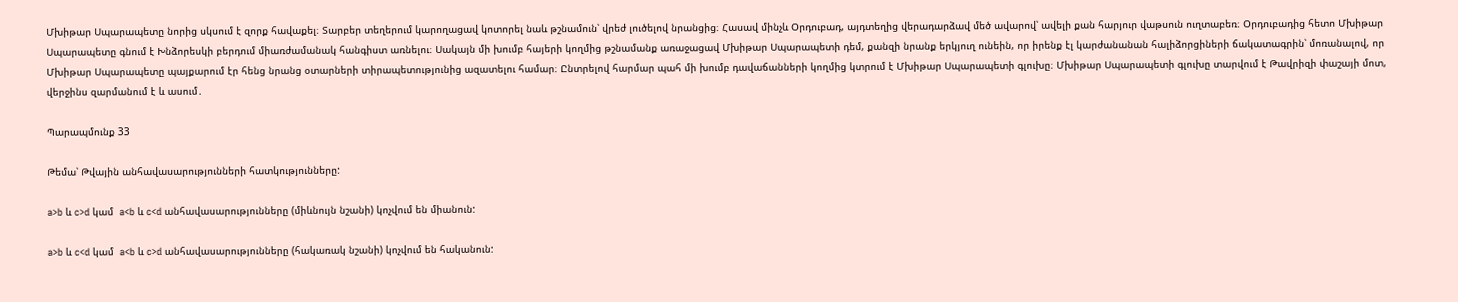Մխիթար Սպարապետը նորից սկսում է զորք հավաքել։ Տարբեր տեղերում կարողացավ կոտորել նաև թշնամուն՝ վրեժ լուծելով նրանցից։ Հասավ մինչև Օրդուբադ, այդտեղից վերադարձավ մեծ ավարով՝ ավելի քան հարյուր վաթսուն ուղտաբեռ։ Օրդուբադից հետո Մխիթար Սպարապետը գնում է Խնձորեսկի բերդում միառժամանակ հանգիստ առնելու։ Սակայն մի խումբ հայերի կողմից թշնամանք առաջացավ Մխիթար Սպարապետի դեմ, քանզի նրանք երկյուղ ունեին, որ իրենք էլ կարժանանան հալիձորցիների ճակատագրին՝ մոռանալով, որ Մխիթար Սպարապետը պայքարում էր հենց նրանց օտարների տիրապետությունից ազատելու համար։ Ընտրելով հարմար պահ մի խումբ դավաճանների կողմից կտրում է Մխիթար Սպարապետի գլուխը։ Մխիթար Սպարապետի գլուխը տարվում է Թավրիզի փաշայի մոտ, վերջինս զարմանում է և ասում․

Պարապմունք 33

Թեմա՝ Թվային անհավասարությունների հատկությունները:

a>b և c>d կամ  a<b և c<d անհավասարությունները (միևնույն նշանի) կոչվում են միանուն:

a>b և c<d կամ  a<b և c>d անհավասարությունները (հակառակ նշանի) կոչվում են հականուն: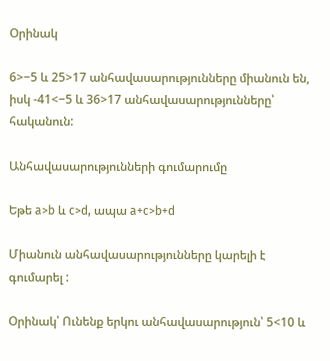Օրինակ

6>−5 և 25>17 անհավասարությունները միանուն են, իսկ -41<−5 և 36>17 անհավասարությունները՝ հականուն:

Անհավասարությունների գումարումը

Եթե a>b և c>d, ապա a+c>b+d

Միանուն անհավասարությունները կարելի է գումարել :

Օրինակ՝ Ունենք երկու անհավասարություն՝ 5<10 և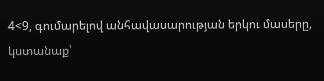4<9, գումարելով անհավասարության երկու մասերը, կստանաք՝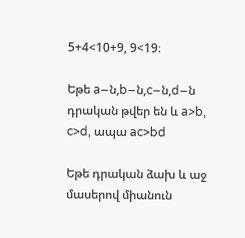5+4<10+9, 9<19։

Եթե a−ն,b−ն,c−ն,d−ն դրական թվեր են և a>b, c>d, ապա ac>bd

Եթե դրական ձախ և աջ մասերով միանուն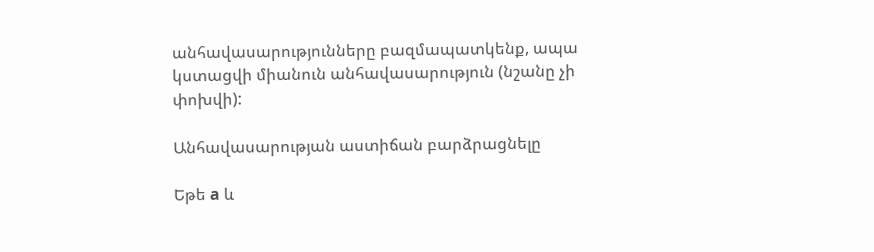անհավասարությունները բազմապատկենք, ապա կստացվի միանուն անհավասարություն (նշանը չի փոխվի):

Անհավասարության աստիճան բարձրացնելը

Եթե a և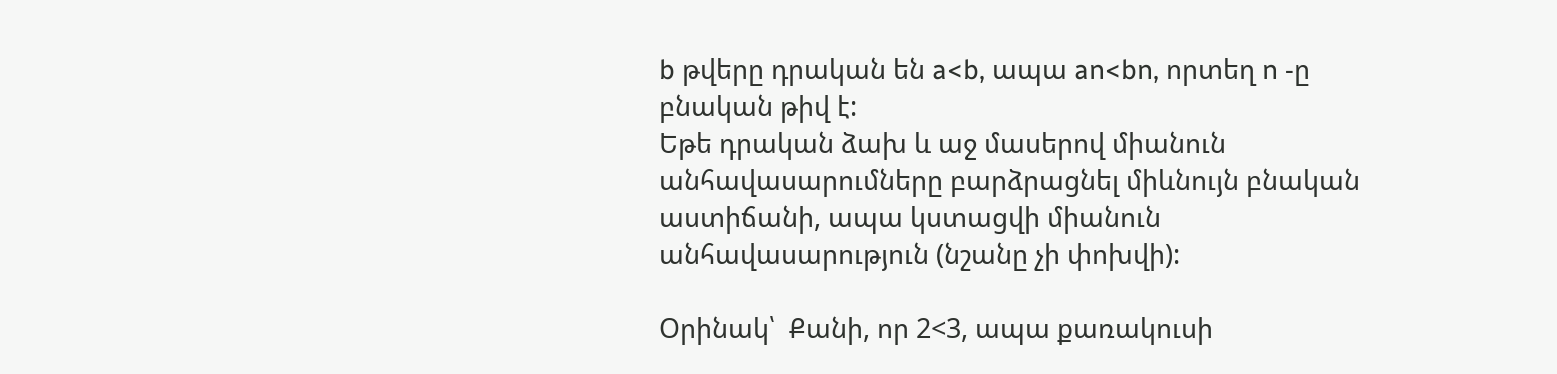b թվերը դրական են a<b, ապա an<bn, որտեղ n -ը բնական թիվ է:
Եթե դրական ձախ և աջ մասերով միանուն անհավասարումները բարձրացնել միևնույն բնական աստիճանի, ապա կստացվի միանուն անհավասարություն (նշանը չի փոխվի):

Օրինակ՝  Քանի, որ 2<3, ապա քառակուսի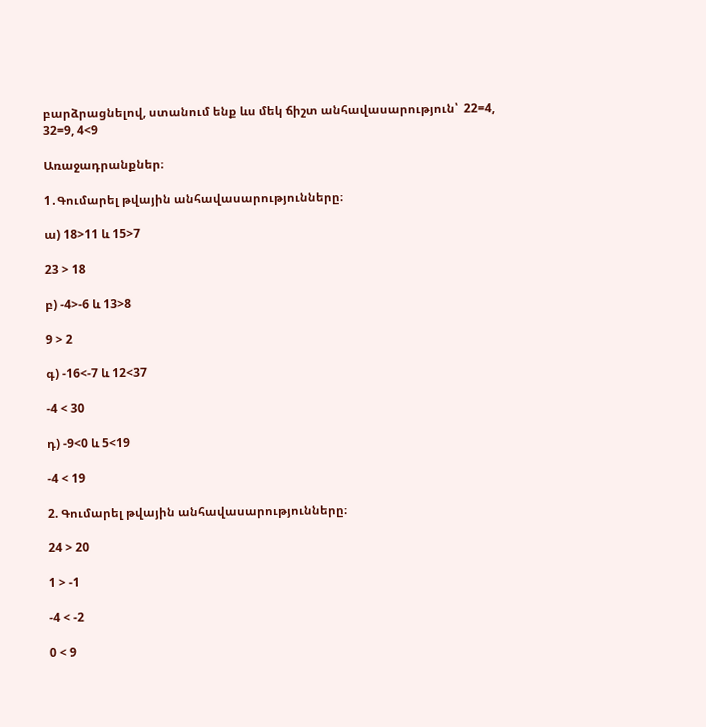բարձրացնելով, ստանում ենք ևս մեկ ճիշտ անհավասարություն՝  22=4,  32=9, 4<9

Առաջադրանքներ։

1․Գումարել թվային անհավասարությունները։

ա) 18>11 և 15>7

23 > 18

բ) -4>-6 և 13>8

9 > 2

գ) -16<-7 և 12<37

-4 < 30

դ) -9<0 և 5<19

-4 < 19

2. Գումարել թվային անհավասարությունները։

24 > 20

1 > -1

-4 < -2

0 < 9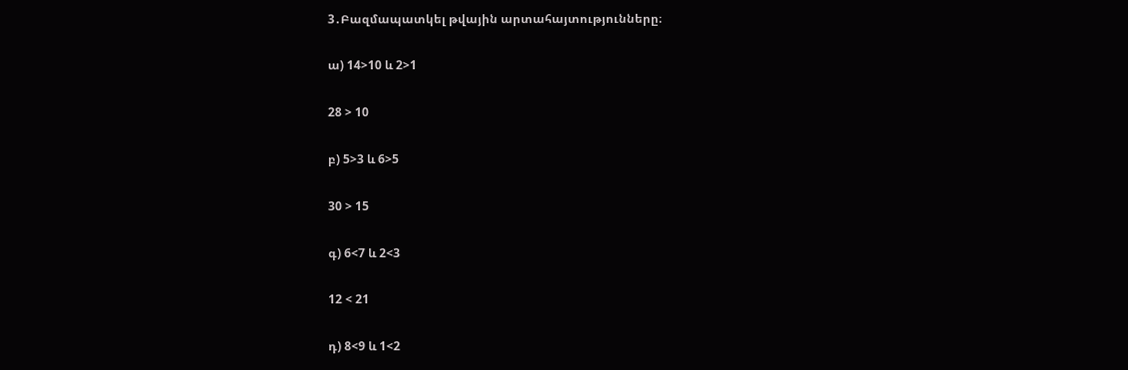3․Բազմապատկել թվային արտահայտությունները։

ա) 14>10 և 2>1

28 > 10

բ) 5>3 և 6>5

30 > 15

գ) 6<7 և 2<3

12 < 21

դ) 8<9 և 1<2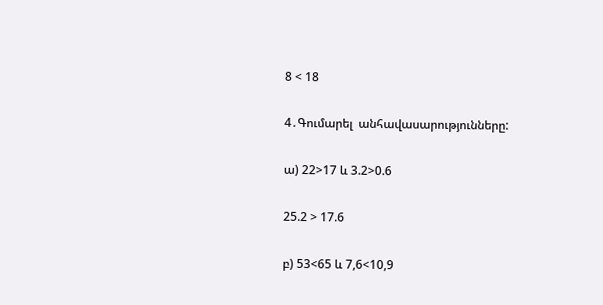8 < 18

4․Գումարել  անհավասարությունները:

ա) 22>17 և 3.2>0.6

25.2 > 17.6

բ) 53<65 և 7,6<10,9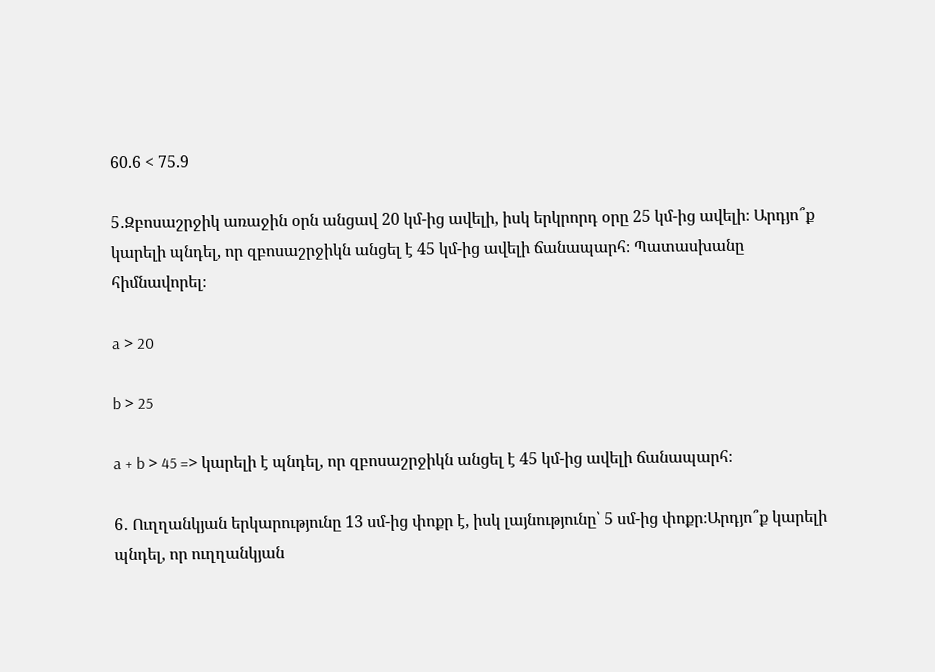60.6 < 75.9

5․Զբոսաշրջիկ առաջին օրն անցավ 20 կմ-ից ավելի, իսկ երկրորդ օրը 25 կմ-ից ավելի։ Արդյո՞ք կարելի պնդել, որ զբոսաշրջիկն անցել է 45 կմ-ից ավելի ճանապարհ։ Պատասխանը հիմնավորել։

a > 20

b > 25

a + b > 45 => կարելի է պնդել, որ զբոսաշրջիկն անցել է 45 կմ-ից ավելի ճանապարհ։

6․ Ուղղանկյան երկարությունը 13 սմ-ից փոքր է, իսկ լայնությունը՝ 5 սմ-ից փոքր։Արդյո՞ք կարելի պնդել, որ ուղղանկյան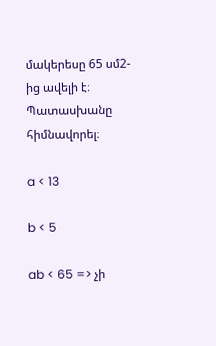մակերեսը 65 սմ2-ից ավելի է։ Պատասխանը հիմնավորել։

a < 13

b < 5

ab < 65 => չի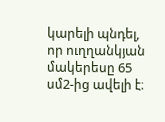կարելի պնդել, որ ուղղանկյան մակերեսը 65 սմ2-ից ավելի է։